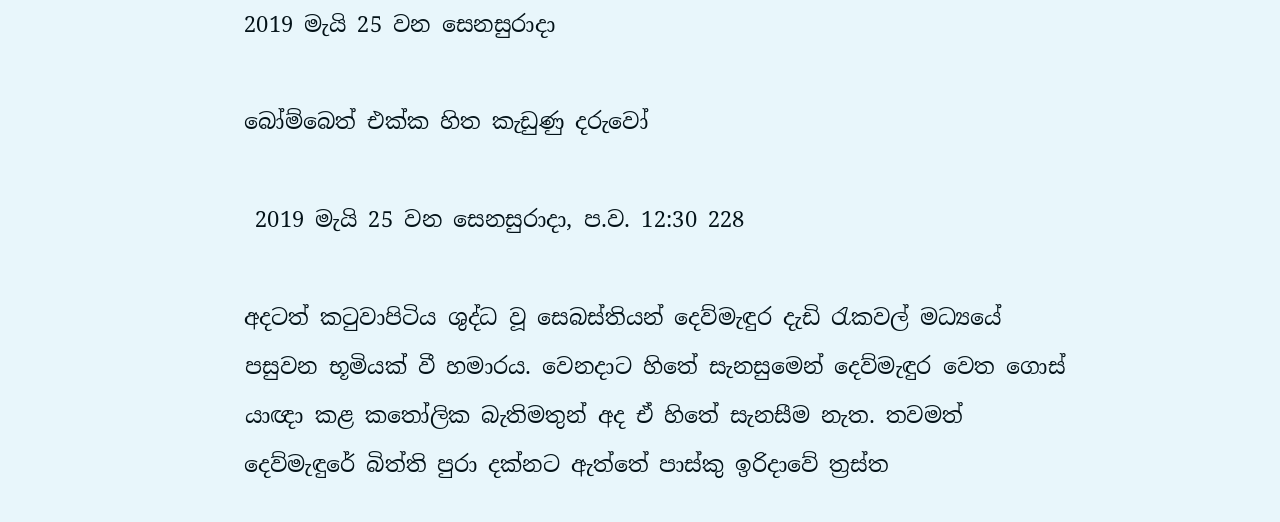2019 මැයි 25 වන සෙනසුරාදා

බෝම්බෙත් එක්ක හිත කැඩුණු දරුවෝ

 2019 මැයි 25 වන සෙනසුරාදා, ප.ව. 12:30 228

අදටත් කටුවාපිටිය ශුද්ධ වූ සෙබස්තියන් දෙව්මැඳුර දැඩි රැකවල් මධ්‍යයේ පසුවන භූමියක් වී හමාරය. වෙනදාට හිතේ සැනසුමෙන් දෙව්මැඳුර වෙත ගොස් යාඥා කළ කතෝලික බැතිමතුන් අද ඒ හිතේ සැනසීම නැත. තවමත් දෙව්මැඳුරේ බිත්ති පුරා දක්නට ඇත්තේ පාස්කු ඉරිදාවේ ත්‍රස්ත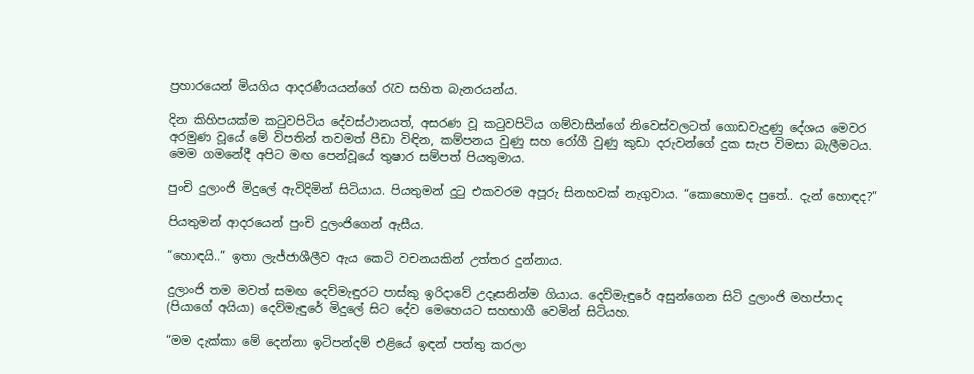ප්‍රහාරයෙන් මියගිය ආදරණීයයන්ගේ රැව සහිත බැනරයන්ය.

දින කිහිපයක්ම කටුවපිටිය දේවස්ථානයත්, අසරණ වූ කටුවපිටිය ගම්වාසීන්ගේ නිවෙස්වලටත් ගොඩවැදුණු දේශය මෙවර අරමුණ වූයේ මේ විපතින් තවමත් පීඩා විඳින, කම්පනය වුණු සහ රෝගී වුණු කුඩා දරුවන්ගේ දුක සැප විමසා බැලීමටය. මෙම ගමනේදී අපිට මඟ පෙන්වූයේ තුෂාර සම්පත් පියතුමාය.

පුංචි දුලාංජි මිදුලේ ඇවිදිමින් සිටියාය. පියතුමන් දුටු එකවරම අපූරු සිනහවක් නැගුවාය. “කොහොමද පුතේ.. දැන් හොඳද?”

පියතුමන් ආදරයෙන් පුංචි දුලංජිගෙන් ඇසීය.

“හොඳයි..” ඉතා ලැජ්ජාශීලීව ඇය කෙටි වචනයකින් උත්තර දුන්නාය.

දුලාංජි තම මවත් සමඟ දෙව්මැඳුරට පාස්කු ඉරිදාවේ උදෑසනින්ම ගියාය. දෙව්මැඳුරේ අසුන්ගෙන සිටි දුලාංජි මහප්පාද (පියාගේ අයියා) දෙව්මැඳුරේ මිදුලේ සිට දේව මෙහෙයට සහභාගී වෙමින් සිටියහ.

“මම දැක්කා මේ දෙන්නා ඉටිපන්දම් එළියේ ඉඳන් පත්තු කරලා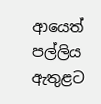ආයෙත් පල්ලිය ඇතුළට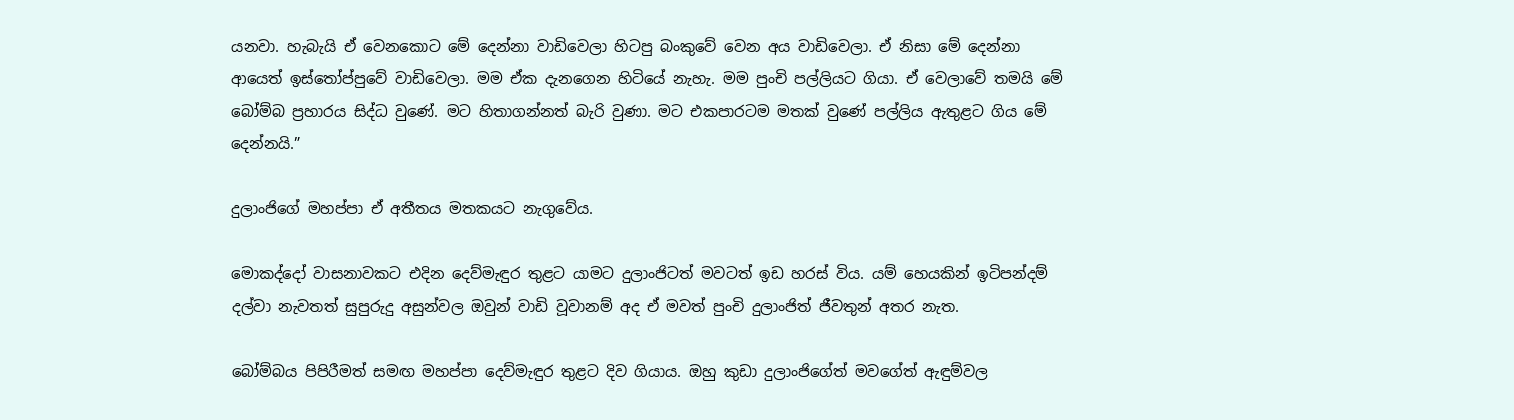යනවා. හැබැයි ඒ වෙනකොට මේ දෙන්නා වාඩිවෙලා හිටපු බංකුවේ වෙන අය වාඩිවෙලා. ඒ නිසා මේ දෙන්නා ආයෙත් ඉස්තෝප්පුවේ වාඩිවෙලා. මම ඒක දැනගෙන හිටියේ නැහැ. මම පුංචි පල්ලියට ගියා. ඒ වෙලාවේ තමයි මේ බෝම්බ ප්‍රහාරය සිද්ධ වුණේ. මට හිතාගන්නත් බැරි වුණා. මට එකපාරටම මතක් වුණේ පල්ලිය ඇතුළට ගිය මේ දෙන්නයි.”

දුලාංජිගේ මහප්පා ඒ අතීතය මතකයට නැගුවේය.

මොකද්දෝ වාසනාවකට එදින දෙව්මැඳුර තුළට යාමට දුලාංජිටත් මවටත් ඉඩ හරස් විය. යම් හෙයකින් ඉටිපන්දම් දල්වා නැවතත් සුපුරුදු අසුන්වල ඔවුන් වාඩි වූවානම් අද ඒ මවත් පුංචි දුලාංජිත් ජීවතුන් අතර නැත.

බෝම්බය පිපිරීමත් සමඟ මහප්පා දෙව්මැඳුර තුළට දිව ගියාය. ඔහු කුඩා දුලාංජිගේත් මවගේත් ඇඳුම්වල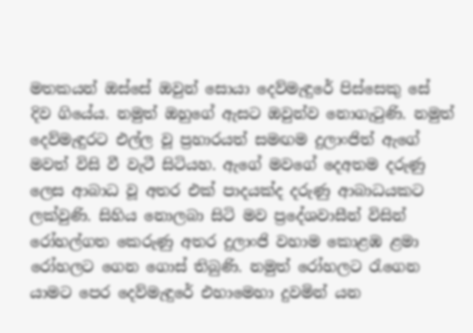මතකයන් ඔස්සේ ඔවුන් සොයා දෙව්මැඳුරේ පිස්සෙකු සේ දිව ගියේය. නමුත් ඔහුගේ ඇසට ඔවුන්ව නොගැටුණි. නමුත් දෙව්මැඳුරට එල්ල වූ ප්‍රහාරයත් සමඟම දුලාංජිත් ඇගේ මවත් විසි වී වැටී සිටියහ. ඇගේ මවගේ දෙඅතම දරුණු ලෙස ආබාධ වූ අතර එක් පාදයක්ද දරුණු ආබාධයකට ලක්වුණි. සිහිය නොලබා සිටි මව ප්‍රදේශවාසීන් විසින් රෝහල්ගත කෙරුණු අතර දුලාංජි වහාම කොළඹ ළමා රෝහලට ගෙන ගොස් තිබුණි. නමුත් රෝහලට රැගෙන යාමට පෙර දෙව්මැඳුරේ එහාමෙහා දුවමින් යන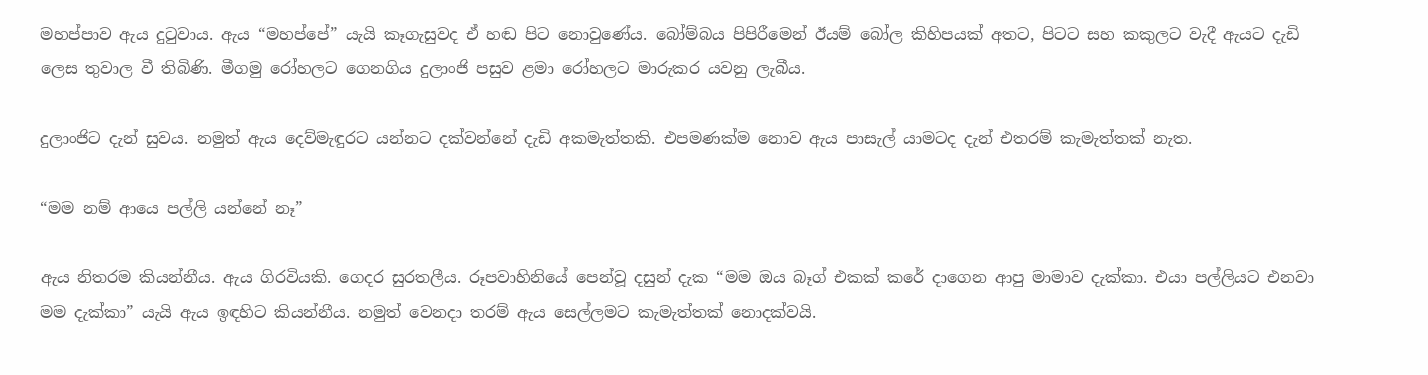මහප්පාව ඇය දුටුවාය. ඇය “මහප්පේ” යැයි කෑගැසුවද ඒ හඬ පිට නොවුණේය. බෝම්බය පිපිරීමෙන් ඊයම් බෝල කිහිපයක් අතට, පිටට සහ කකුලට වැදී ඇයට දැඩි ලෙස තුවාල වී තිබිණි. මීගමු රෝහලට ගෙනගිය දුලාංජි පසුව ළමා රෝහලට මාරුකර යවනු ලැබීය.

දුලාංජිට දැන් සුවය. නමුත් ඇය දෙව්මැඳුරට යන්නට දක්වන්නේ දැඩි අකමැත්තකි. එපමණක්ම නොව ඇය පාසැල් යාමටද දැන් එතරම් කැමැත්තක් නැත.

“මම නම් ආයෙ පල්ලි යන්නේ නෑ”

ඇය නිතරම කියන්නීය. ඇය ගිරවියකි. ගෙදර සුරතලීය. රූපවාහිනියේ පෙන්වූ දසුන් දැක “මම ඔය බෑග් එකක් කරේ දාගෙන ආපු මාමාව දැක්කා. එයා පල්ලියට එනවා මම දැක්කා” යැයි ඇය ඉඳහිට කියන්නීය. නමුත් වෙනදා තරම් ඇය සෙල්ලමට කැමැත්තක් නොදක්වයි.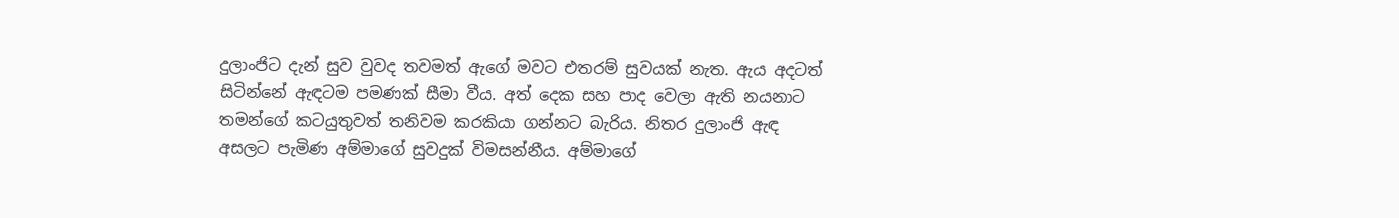දුලාංජිට දැන් සුව වුවද තවමත් ඇගේ මවට එතරම් සුවයක් නැත. ඇය අදටත් සිටින්නේ ඇඳටම පමණක් සීමා වීය. අත් දෙක සහ පාද වෙලා ඇති නයනාට තමන්ගේ කටයුතුවත් තනිවම කරකියා ගන්නට බැරිය. නිතර දුලාංජි ඇඳ අසලට පැමිණ අම්මාගේ සුවදුක් විමසන්නීය. අම්මාගේ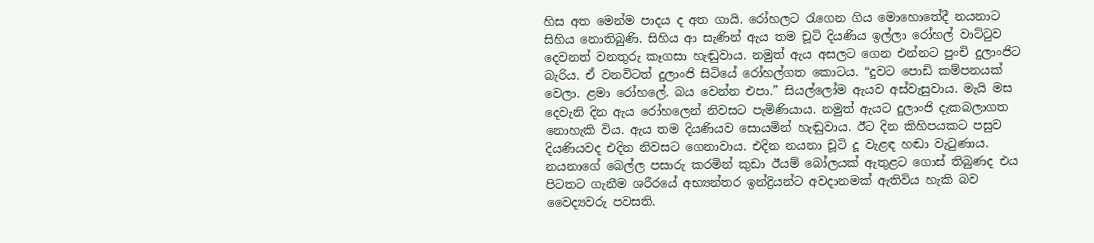හිස අත මෙන්ම පාදය ද අත ගායි. රෝහලට රැගෙන ගිය මොහොතේදී නයනාට සිහිය නොතිබුණි. සිහිය ආ සැණින් ඇය තම චූටි දියණිය ඉල්ලා රෝහල් වාට්ටුව දෙවනත් වනතුරු කෑගසා හැඬුවාය. නමුත් ඇය අසලට ගෙන එන්නට පුංචි දුලාංජිට බැරිය. ඒ වනවිටත් දුලාංජි සිටියේ රෝහල්ගත කොටය. “දුවට පොඩි කම්පනයක් වෙලා. ළමා රෝහලේ. බය වෙන්න එපා.” සියල්ලෝම ඇයව අස්වැසුවාය. මැයි මස දෙවැනි දින ඇය රෝහලෙන් නිවසට පැමිණියාය. නමුත් ඇයට දුලාංජි දැකබලාගත නොහැකි විය. ඇය තම දියණියව සොයමින් හැඬුවාය. ඊට දින කිහිපයකට පසුව දියණියවද එදින නිවසට ගෙනාවාය. එදින නයනා චූටි දූ වැළඳ හඬා වැටුණාය. නයනාගේ බෙල්ල පසාරු කරමින් කුඩා ඊයම් බෝලයක් ඇතුළට ගොස් තිබුණද එය පිටතට ගැනීම ශරීරයේ අභ්‍යන්තර ඉන්ද්‍රියන්ට අවදානමක් ඇතිවිය හැකි බව වෛද්‍යවරු පවසති.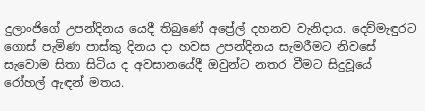දුලාංජිගේ උපන්දිනය යෙදී තිබුණේ අප්‍රේල් දහනව වැනිදාය. දෙව්මැඳුරට ගොස් පැමිණ පාස්කු දිනය දා හවස උපන්දිනය සැමරීමට නිවසේ සැවොම සිතා සිටිය ද අවසානයේදී ඔවුන්ට නතර වීමට සිදුවූයේ රෝහල් ඇඳන් මතය.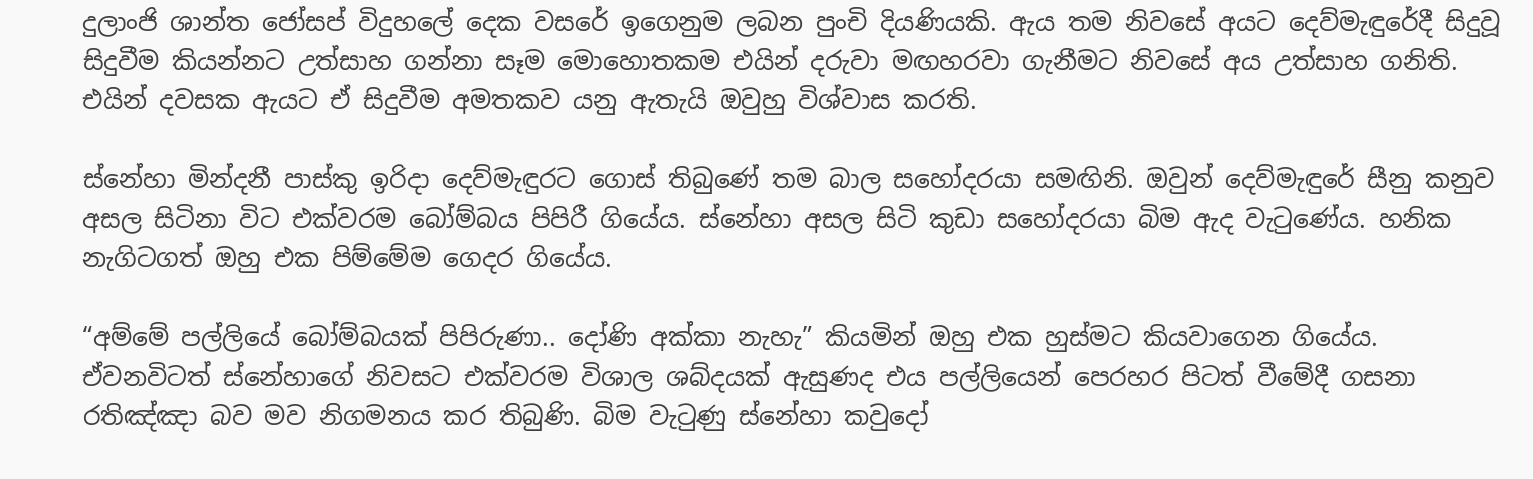දුලාංජි ශාන්ත ජෝසප් විදුහලේ දෙක වසරේ ඉගෙනුම ලබන පුංචි දියණියකි. ඇය තම නිවසේ අයට දෙව්මැඳුරේදී සිදුවූ සිදුවීම කියන්නට උත්සාහ ගන්නා සෑම මොහොතකම එයින් දරුවා මඟහරවා ගැනීමට නිවසේ අය උත්සාහ ගනිති. එයින් දවසක ඇයට ඒ සිදුවීම අමතකව යනු ඇතැයි ඔවුහු විශ්වාස කරති.

ස්නේහා මින්දනී පාස්කු ඉරිදා දෙව්මැඳුරට ගොස් තිබුණේ තම බාල සහෝදරයා සමඟිනි. ඔවුන් දෙව්මැඳුරේ සීනු කනුව අසල සිටිනා විට එක්වරම බෝම්බය පිපිරී ගියේය. ස්නේහා අසල සිටි කුඩා සහෝදරයා බිම ඇද වැටුණේය. හනික නැගිටගත් ඔහු එක පිම්මේම ගෙදර ගියේය.

“අම්මේ පල්ලියේ බෝම්බයක් පිපිරුණා.. දෝණි අක්කා නැහැ” කියමින් ඔහු එක හුස්මට කියවාගෙන ගියේය. ඒවනවිටත් ස්නේහාගේ නිවසට එක්වරම විශාල ශබ්දයක් ඇසුණද එය පල්ලියෙන් පෙරහර පිටත් වීමේදී ගසනා රතිඤ්ඤා බව මව නිගමනය කර තිබුණි. බිම වැටුණු ස්නේහා කවුදෝ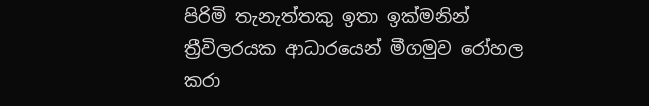පිරිමි තැනැත්තකු ඉතා ඉක්මනින් ත්‍රීවිලරයක ආධාරයෙන් මීගමුව රෝහල කරා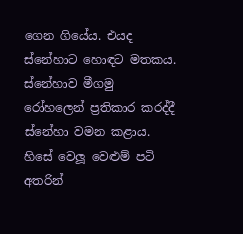ගෙන ගියේය. එයද ස්නේහාට හොඳට මතකය. ස්නේහාව මීගමු රෝහලෙන් ප්‍රතිකාර කරද්දී ස්නේහා වමන කළාය. හිසේ වෙලූ වෙළුම් පටි අතරින්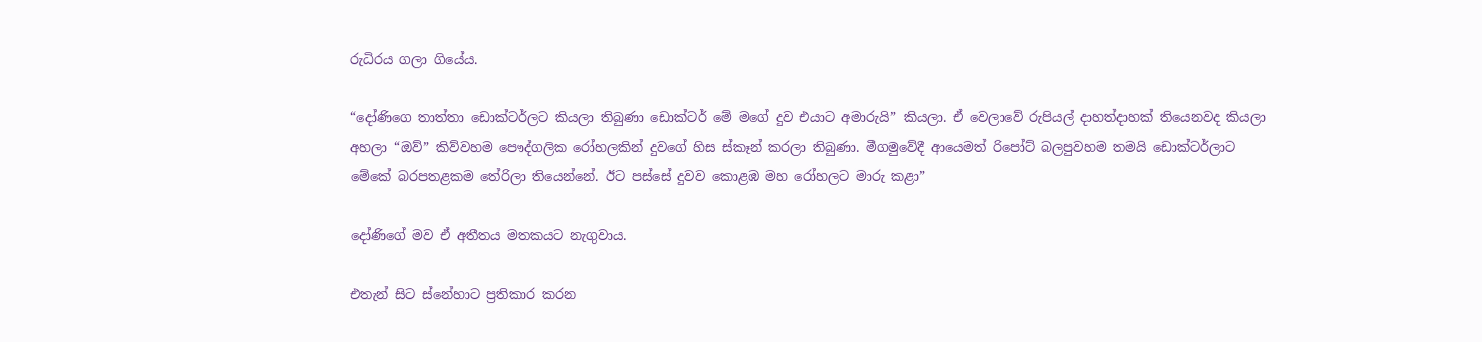රුධිරය ගලා ගියේය.

“දෝණිගෙ තාත්තා ඩොක්ටර්ලට කියලා තිබුණා ඩොක්ටර් මේ මගේ දුව එයාට අමාරුයි” කියලා. ඒ වෙලාවේ රුපියල් දාහත්දාහක් තියෙනවද කියලා අහලා “ඔව්” කිව්වහම පෞද්ගලික රෝහලකින් දුවගේ හිස ස්කෑන් කරලා තිබුණා. මීගමුවේදී ආයෙමත් රිපෝට් බලපුවහම තමයි ඩොක්ටර්ලාට මේකේ බරපතළකම තේරිලා තියෙන්නේ. ඊට පස්සේ දුවව කොළඹ මහ රෝහලට මාරු කළා”

දෝණිගේ මව ඒ අතීතය මතකයට නැගුවාය.

එතැන් සිට ස්නේහාට ප්‍රතිකාර කරන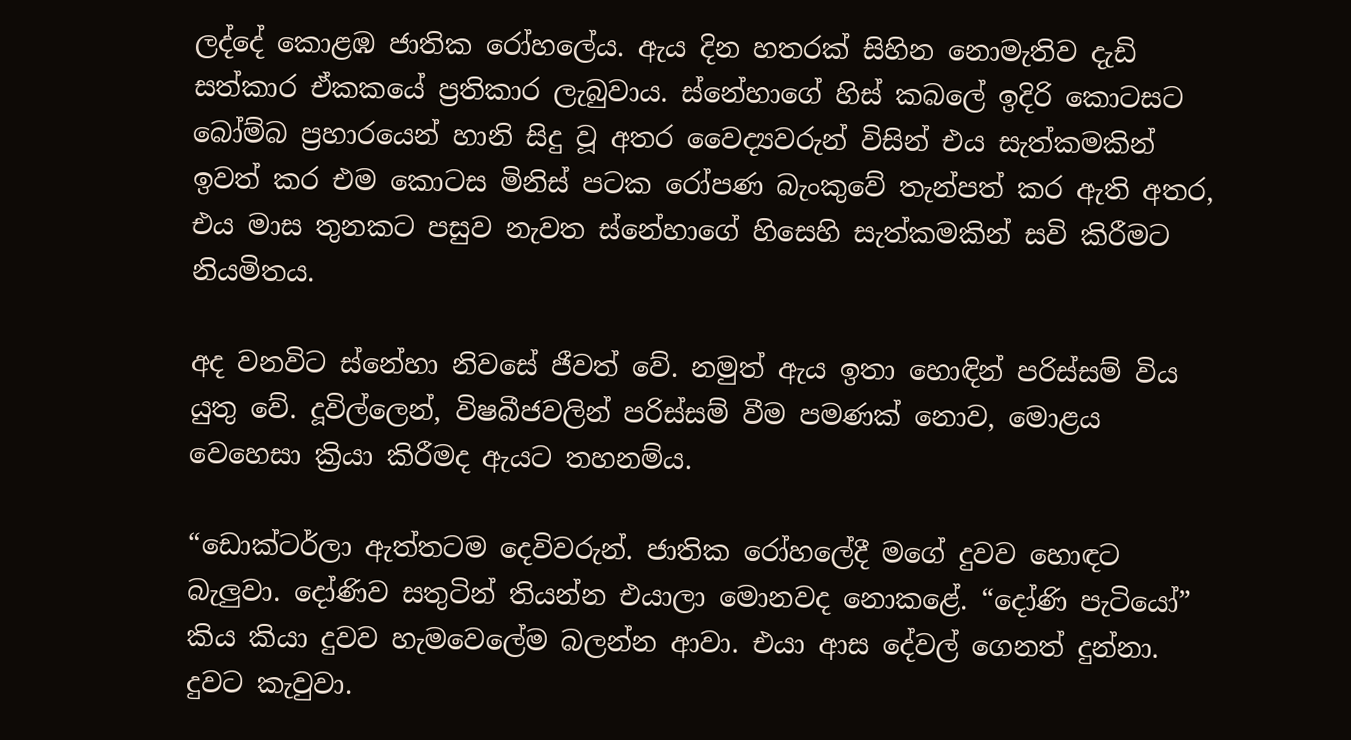ලද්දේ කොළඹ ජාතික රෝහලේය. ඇය දින හතරක් සිහින නොමැතිව දැඩි සත්කාර ඒකකයේ ප්‍රතිකාර ලැබුවාය. ස්නේහාගේ හිස් කබලේ ඉදිරි කොටසට බෝම්බ ප්‍රහාරයෙන් හානි සිදු වූ අතර වෛද්‍යවරුන් විසින් එය සැත්කමකින් ඉවත් කර එම කොටස මිනිස් පටක රෝපණ බැංකුවේ තැන්පත් කර ඇති අතර, එය මාස තුනකට පසුව නැවත ස්නේහාගේ හිසෙහි සැත්කමකින් සවි කිරීමට නියමිතය.

අද වනවිට ස්නේහා නිවසේ ජීවත් වේ. නමුත් ඇය ඉතා හොඳින් පරිස්සම් විය යුතු වේ. දූවිල්ලෙන්, විෂබීජවලින් පරිස්සම් වීම පමණක් නොව, මොළය වෙහෙසා ක්‍රියා කිරීමද ඇයට තහනම්ය.

“ඩොක්ටර්ලා ඇත්තටම දෙවිවරුන්. ජාතික රෝහලේදී මගේ දුවව හොඳට බැලුවා. දෝණිව සතුටින් තියන්න එයාලා මොනවද නොකළේ. “දෝණි පැටියෝ” කිය කියා දුවව හැමවෙලේම බලන්න ආවා. එයා ආස දේවල් ගෙනත් දුන්නා. දුවට කැවුවා.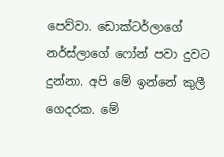පෙව්වා. ඩොක්ටර්ලාගේ නර්ස්ලාගේ ෆෝන් පවා දුවට දුන්නා. අපි මේ ඉන්නේ කුලී ගෙදරක. මේ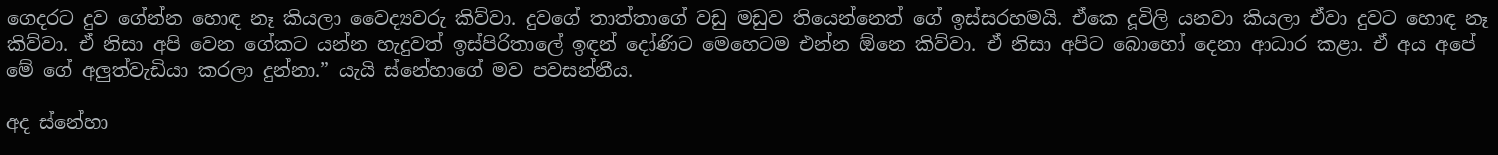ගෙදරට දුව ගේන්න හොඳ නෑ කියලා වෛද්‍යවරු කිව්වා. දුවගේ තාත්තාගේ වඩු මඩුව තියෙන්නෙත් ගේ ඉස්සරහමයි. ඒකෙ දූවිලි යනවා කියලා ඒවා දුවට හොඳ නෑ කිව්වා. ඒ නිසා අපි වෙන ගේකට යන්න හැදුවත් ඉස්පිරිතාලේ ඉඳන් දෝණිට මෙහෙටම එන්න ඕනෙ කිව්වා. ඒ නිසා අපිට බොහෝ දෙනා ආධාර කළා. ඒ අය අපේ මේ ගේ අලුත්වැඩියා කරලා දුන්නා.” යැයි ස්නේහාගේ මව පවසන්නීය.

අද ස්නේහා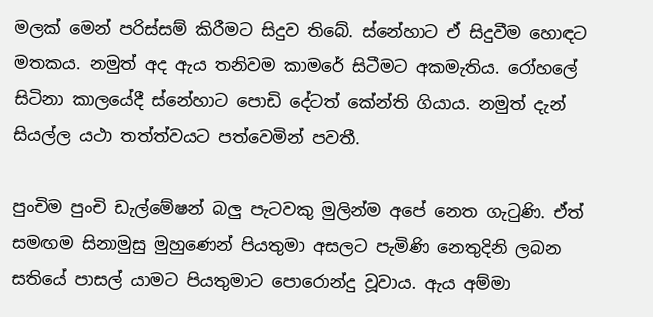මලක් මෙන් පරිස්සම් කිරීමට සිදුව තිබේ. ස්නේහාට ඒ සිදුවීම හොඳට මතකය. නමුත් අද ඇය තනිවම කාමරේ සිටීමට අකමැතිය. රෝහලේ සිටිනා කාලයේදී ස්නේහාට පොඩි දේටත් කේන්ති ගියාය. නමුත් දැන් සියල්ල යථා තත්ත්වයට පත්වෙමින් පවතී.

පුංචිම පුංචි ඩැල්මේෂන් බලු පැටවකු මුලින්ම අපේ නෙත ගැටුණි. ඒත් සමඟම සිනාමුසු මුහුණෙන් පියතුමා අසලට පැමිණි නෙතුදිනි ලබන සතියේ පාසල් යාමට පියතුමාට පොරොන්දු වූවාය. ඇය අම්මා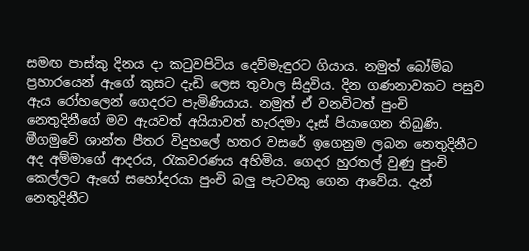සමඟ පාස්කු දිනය දා කටුවපිටිය දෙව්මැඳුරට ගියාය. නමුත් බෝම්බ ප්‍රහාරයෙන් ඇගේ කුසට දැඩි ලෙස තුවාල සිදුවිය. දින ගණනාවකට පසුව ඇය රෝහලෙන් ගෙදරට පැමිණියාය. නමුත් ඒ වනවිටත් පුංචි නෙතුදිනීගේ මව ඇයවත් අයියාවත් හැරදමා දෑස් පියාගෙන තිබුණි. මීගමුවේ ශාන්ත පීතර විදුහලේ හතර වසරේ ඉගෙනුම ලබන නෙතුදිනීට අද අම්මාගේ ආදරය, රැකවරණය අහිමිය. ගෙදර හුරතල් වුණු පුංචි කෙල්ලට ඇගේ සහෝදරයා පුංචි බලු පැටවකු ගෙන ආ‍වේය. දැන් නෙතුදිනීට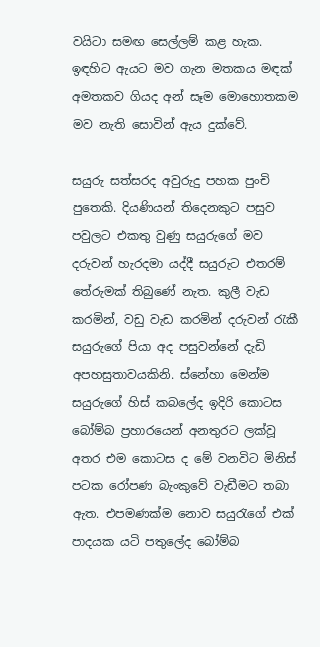වයිටා සමඟ සෙල්ලම් කළ හැක. ඉඳහිට ඇයට මව ගැන මතකය මඳක් අමතකව ගියද අන් සෑම මොහොතකම මව නැති සොවින් ඇය දුක්වේ.

සයුරු සත්සරද අවුරුදු පහක පුංචි පුතෙකි. දියණියන් තිදෙනකුට පසුව පවුලට එකතු වුණු සයුරුගේ මව දරුවන් හැරදමා යද්දී සයුරුට එතරම් තේරුමක් තිබුණේ නැත. කුලී වැඩ කරමින්, වඩු වැඩ කරමින් දරුවන් රැකී සයුරුගේ පියා අද පසුවන්නේ දැඩි අපහසුතාවයකිනි. ස්නේහා මෙන්ම සයුරුගේ හිස් කබලේද ඉදිරි කොටස බෝම්බ ප්‍රහාරයෙන් අනතුරට ලක්වූ අතර එම කොටස ද මේ වනවිට මිනිස් පටක රෝපණ බැංකුවේ වැඩීමට තබා ඇත. එපමණක්ම නොව සයුරැගේ එක් පාදයක යටි පතුලේද බෝම්බ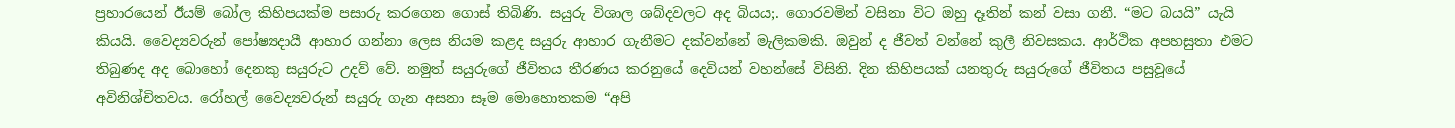ප්‍රහාරයෙන් ඊයම් බෝල කිහිපයක්ම පසාරු කරගෙන ගොස් තිබිණි. සයුරු විශාල ශබ්දවලට අද බියය;. ගොරවමින් වසිනා විට ඔහු දෑතින් කන් වසා ගනී. “මට බයයි” යැයි කියයි. වෛද්‍යවරුන් පෝෂ්‍යදායී ආහාර ගන්නා ලෙස නියම කළද සයුරු ආහාර ගැනීමට දක්වන්නේ මැලිකමකි. ඔවුන් ද ජීවත් වන්නේ කුලී නිවසකය. ආර්ථික අපහසුතා එමට තිබුණද අද බොහෝ දෙනකු සයුරුට උදව් වේ. නමුත් සයුරුගේ ජීවිතය තීරණය කරනුයේ දෙවියන් වහන්සේ විසිනි. දින කිහිපයක් යනතුරු සයුරුගේ ජීවිතය පසුවූයේ අවිනිශ්චිතවය. රෝහල් වෛද්‍යවරුන් සයුරු ගැන අසනා සෑම මොහොතකම “අපි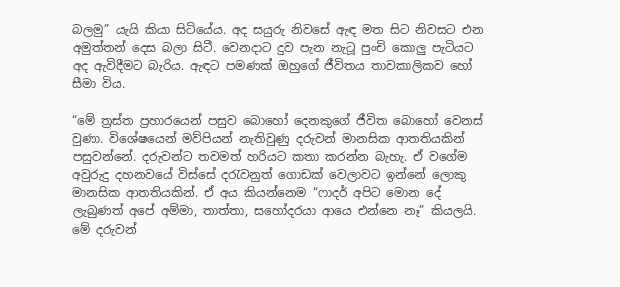බලමු” යැයි කියා සිටියේය. අද සයුරු නිවසේ ඇඳ මත සිට නිවසට එන අමුත්තන් දෙස බලා සිටී. වෙනදාට දුව පැන නැටූ පුංචි කොලු පැටියට අද ඇවිදීමට බැරිය. ඇඳට පමණක් ඔහුගේ ජීවිතය තාවකාලිකව හෝ සීමා විය.

“මේ ත්‍රස්ත ප්‍රහාරයෙන් පසුව බොහෝ දෙනකුගේ ජීවිත බොහෝ වෙනස් වුණා. විශේෂයෙන් මව්පියන් නැතිවුණු දරුවන් මානසික ආතතියකින් පසුවන්නේ. දරුවන්ට තවමත් හරියට කතා කරන්න බැහැ. ඒ වගේම අවුරුදු දහනවයේ විස්සේ දරැවනුත් ගොඩක් වෙලාවට ඉන්නේ ලොකු මානසික ආතතියකින්. ඒ අය කියන්නෙම “ෆාදර් අපිට මොන දේ ලැබුණත් අපේ අම්මා, තාත්තා, සහෝදරයා ආයෙ එන්නෙ නෑ” කියලයි. මේ දරුවන්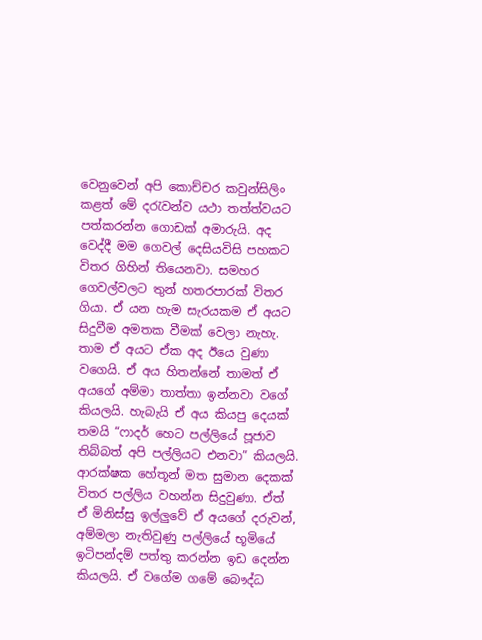වෙනුවෙන් අපි කොච්චර කවුන්සිලිං කළත් මේ දරැවන්ව යථා තත්ත්වයට පත්කරන්න ගොඩක් අමාරුයි. අද වෙද්දී මම ගෙවල් දෙසියවිසි පහකට විතර ගිහින් තියෙනවා. සමහර ගෙවල්වලට තුන් හතරපාරක් විතර ගියා. ඒ යන හැම සැරයකම ඒ අයට සිදුවීම අමතක වීමක් වෙලා නැහැ. තාම ඒ අයට ඒක අද ඊයෙ වුණා වගෙයි. ඒ අය හිතන්නේ තාමත් ඒ අයගේ අම්මා තාත්තා ඉන්නවා වගේ කියලයි. හැබැයි ඒ අය කියපු දෙයක් තමයි “ෆාදර් හෙට පල්ලියේ පූජාව තිබ්බත් අපි පල්ලියට එනවා” කියලයි. ආරක්ෂක හේතූන් මත සුමාන දෙකක් විතර පල්ලිය වහන්න සිදුවුණා. ඒත් ඒ මිනිස්සු ඉල්ලුවේ ඒ අයගේ දරුවන්, අම්මලා නැතිවුණු පල්ලියේ භූමියේ ඉටිපන්දම් පත්තු කරන්න ඉඩ දෙන්න කියලයි. ඒ වගේම ගමේ බෞද්ධ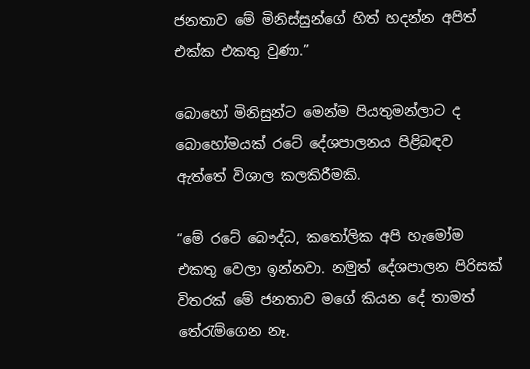ජනතාව මේ මිනිස්සුන්ගේ හිත් හදන්න අපිත් එක්ක එකතු වුණා.”

බොහෝ මිනිසුන්ට මෙන්ම පියතුමන්ලාට ද බොහෝමයක් රටේ දේශපාලනය පිළිබඳව ඇත්තේ විශාල කලකිරීමකි.

“මේ රටේ බෞද්ධ, කතෝලික අපි හැමෝම එකතු වෙලා ඉන්නවා. නමුත් දේශපාලන පිරිසක් විතරක් මේ ජනතාව මගේ කියන දේ තාමත් තේරැම්ගෙන නෑ.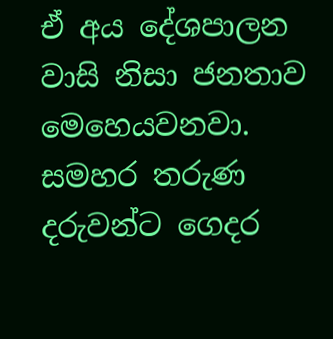ඒ අය දේශපාලන වාසි නිසා ජනතාව මෙහෙයවනවා. සමහර තරුණ දරුවන්ට ගෙදර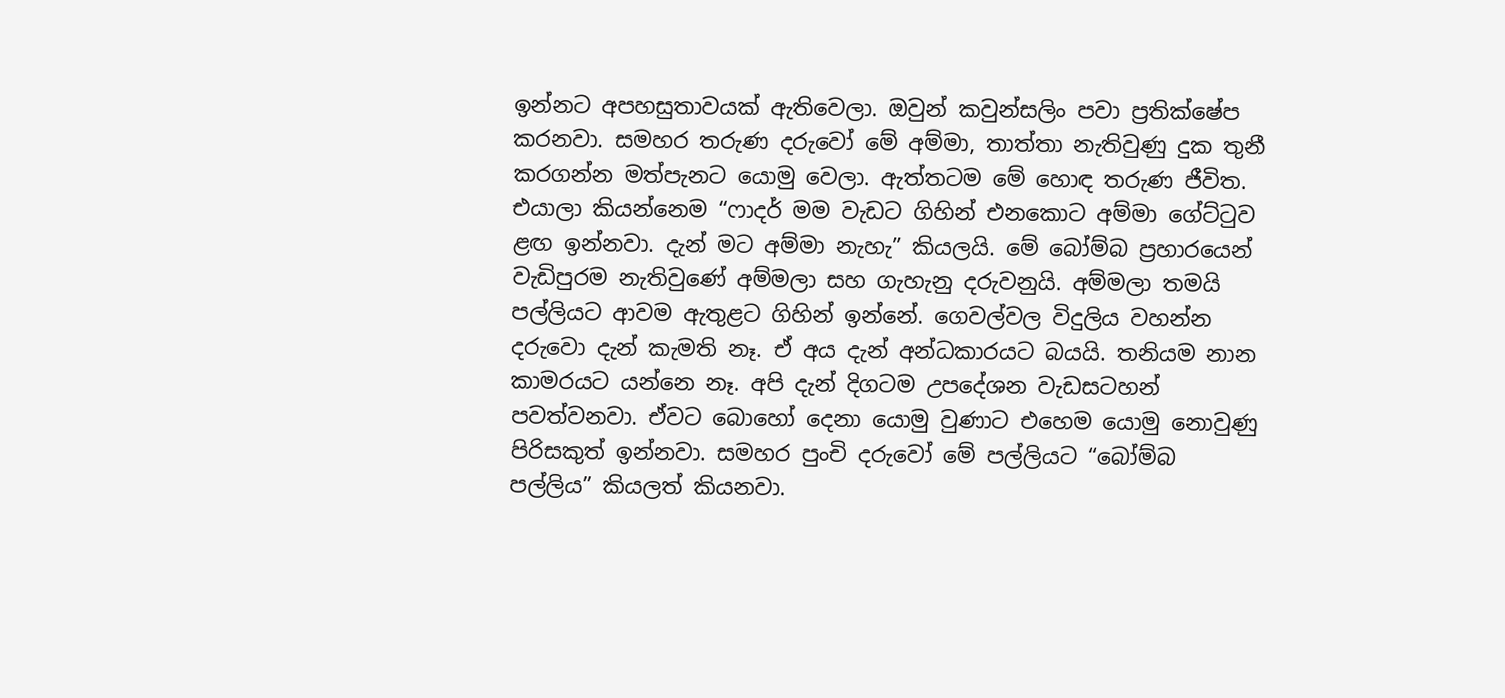ඉන්නට අපහසුතාවයක් ඇතිවෙලා. ඔවුන් කවුන්සලිං පවා ප්‍රතික්ෂේප කරනවා. සමහර තරුණ දරුවෝ මේ අම්මා, තාත්තා නැතිවුණු දුක තුනී කරගන්න මත්පැනට යොමු වෙලා. ඇත්තටම මේ හොඳ තරුණ ජීවිත. එයාලා කියන්නෙම “ෆාදර් මම වැඩට ගිහින් එනකොට අම්මා ගේට්ටුව ළඟ ඉන්නවා. දැන් මට අම්මා නැහැ” කියලයි. මේ බෝම්බ ප්‍රහාරයෙන් වැඩිපුරම නැතිවුණේ අම්මලා සහ ගැහැනු දරුවනුයි. අම්මලා තමයි පල්ලියට ආවම ඇතුළට ගිහින් ඉන්නේ. ගෙවල්වල විදුලිය වහන්න දරුවො දැන් කැමති නෑ. ඒ අය දැන් අන්ධකාරයට බයයි. තනියම නාන කාමරයට යන්නෙ නෑ. අපි දැන් දිගටම උපදේශන වැඩසටහන් පවත්වනවා. ඒවට බොහෝ දෙනා යොමු වුණාට එහෙම යොමු නොවුණු පිරිසකුත් ඉන්නවා. සමහර පුංචි දරුවෝ මේ පල්ලියට “බෝම්බ පල්ලිය” කියලත් කියනවා.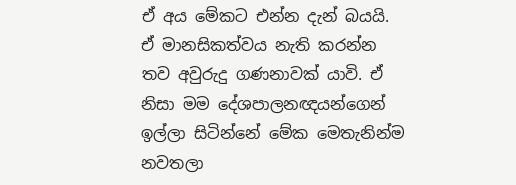ඒ අය මේකට එන්න දැන් බයයි. ඒ මානසිකත්වය නැති කරන්න තව අවුරුදු ගණනාවක් යාවි. ඒ නිසා මම දේශපාලනඥයන්ගෙන් ඉල්ලා සිටින්නේ මේක මෙතැනින්ම නවතලා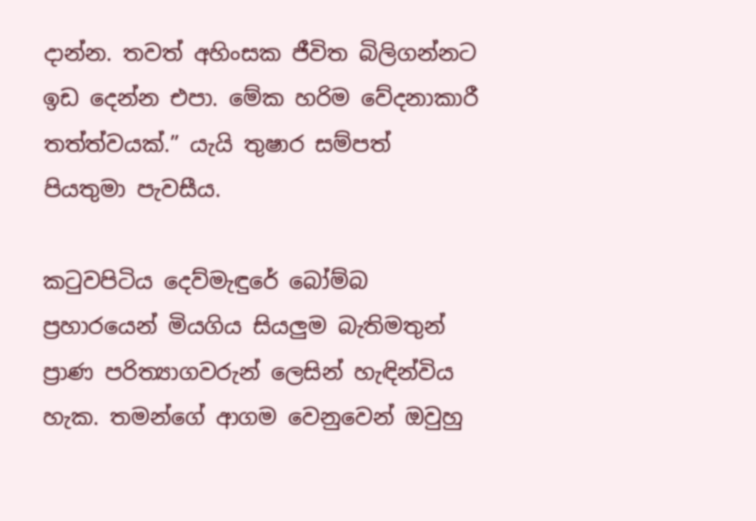දාන්න. තවත් අහිංසක ජීවිත බිලිගන්නට ඉඩ දෙන්න එපා. මේක හරිම වේදනාකාරී තත්ත්වයක්.” යැයි තුෂාර සම්පත් පියතුමා පැවසීය.

කටුවපිටිය දෙව්මැඳුරේ බෝම්බ ප්‍රහාරයෙන් මියගිය සියලුම බැතිමතුන් ප්‍රාණ පරිත්‍යාගවරුන් ලෙසින් හැඳින්විය හැක. තමන්ගේ ආගම වෙනුවෙන් ඔවුහු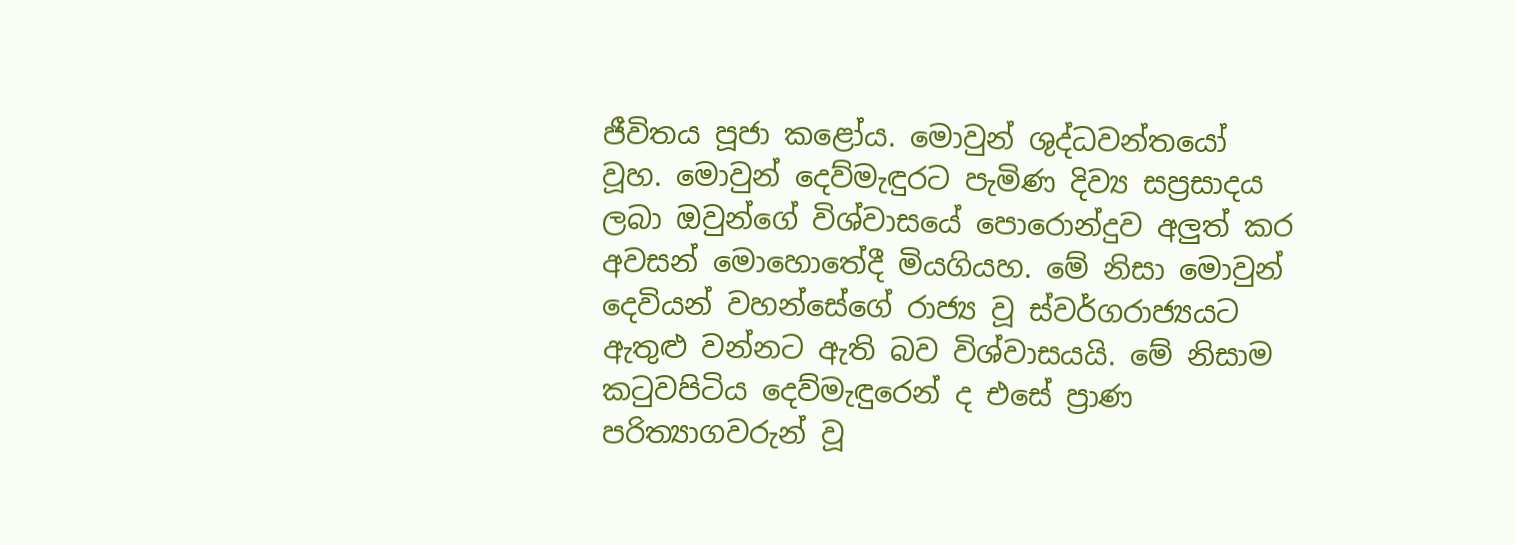ජීවිතය පූජා කළෝය. මොවුන් ශුද්ධවන්තයෝ වූහ. මොවුන් දෙව්මැඳුරට පැමිණ දිව්‍ය සප්‍රසාදය ලබා ඔවුන්ගේ විශ්වාසයේ පොරොන්දුව අලුත් කර අවසන් මොහොතේදී මියගියහ. මේ නිසා මොවුන් දෙවියන් වහන්සේගේ රාජ්‍ය වූ ස්වර්ගරාජ්‍යයට ඇතුළු වන්නට ඇති බව විශ්වාසයයි. මේ නිසාම කටුවපිටිය දෙව්මැඳුරෙන් ද එසේ ප්‍රාණ පරිත්‍යාගවරුන් වූ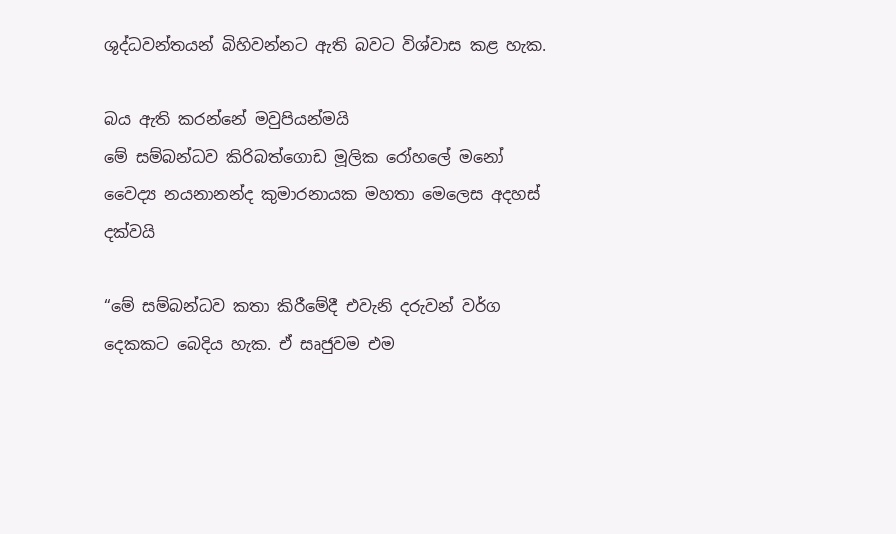ශුද්ධවන්තයන් බිහිවන්නට ඇති බවට විශ්වාස කළ හැක.

බය ඇති කරන්නේ මවුපියන්මයි
මේ සම්බන්ධව කිරිබත්ගොඩ මූලික රෝහලේ මනෝ වෛද්‍ය නයනානන්ද කුමාරනායක මහතා මෙලෙස අදහස් දක්වයි

“මේ සම්බන්ධව කතා කිරීමේදී එවැනි දරුවන් වර්ග දෙකකට බෙදිය හැක. ඒ සෘජුවම එම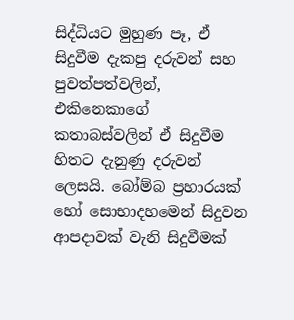සිද්ධියට මුහුණ පෑ, ඒ සිදුවීම දැකපු දරුවන් සහ පුවත්පත්වලින්, එකිනෙකාගේ කතාබස්වලින් ඒ සිදුවීම හිතට දැනුණු දරුවන් ලෙසයි. බෝම්බ ප්‍රහාරයක් හෝ සොභාදහමෙන් සිදුවන ආපදාවක් වැනි සිදුවීමක්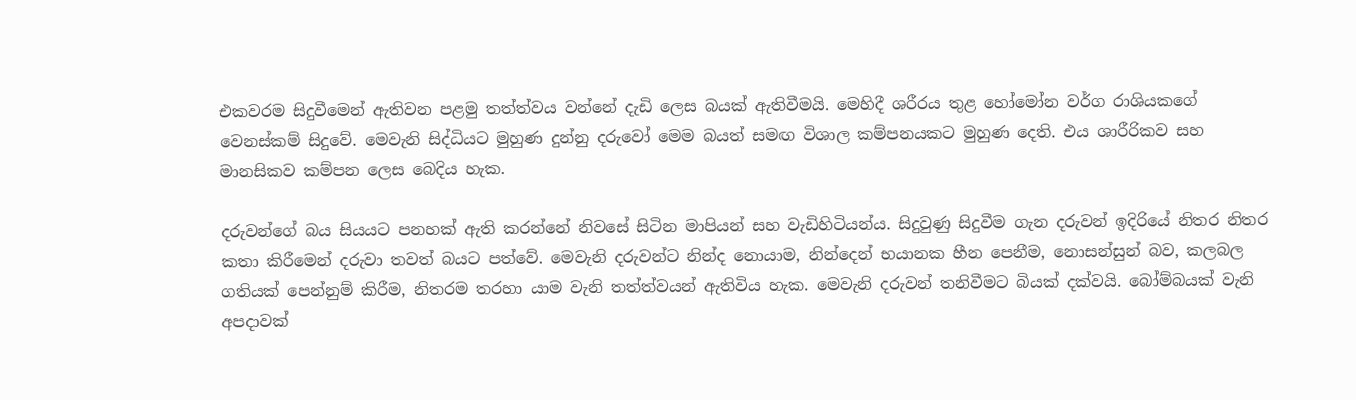එකවරම සිදුවීමෙන් ඇතිවන පළමු තත්ත්වය වන්නේ දැඩි ලෙස බයක් ඇතිවීමයි. මෙහිදී ශරීරය තුළ හෝමෝන වර්ග රාශියකගේ වෙනස්කම් සිදුවේ. මෙවැනි සිද්ධියට මුහුණ දුන්නු දරුවෝ මෙම බයත් සමඟ විශාල කම්පනයකට මුහුණ දෙති. එය ශාරීරිකව සහ මානසිකව කම්පන ලෙස බෙදිය හැක.

දරුවන්ගේ බය සියයට පනහක් ඇති කරන්නේ නිවසේ සිටින මාපියන් සහ වැඩිහිටියන්ය. සිදුවුණු සිදුවීම ගැන දරුවන් ඉදිරියේ නිතර නිතර කතා කිරීමෙන් දරුවා තවත් බයට පත්වේ. මෙවැනි දරුවන්ට නින්ද නොයාම, නින්දෙන් භයානක හීන පෙනීම, නොසන්සුන් බව, කලබල ගතියක් පෙන්නුම් කිරීම, නිතරම තරහා යාම වැනි තත්ත්වයන් ඇතිවිය හැක. මෙවැනි දරුවන් තනිවීමට බියක් දක්වයි. බෝම්බයක් වැනි අපදාවක්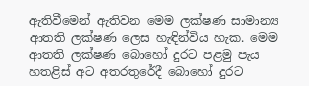ඇතිවීමෙන් ඇතිවන මෙම ලක්ෂණ සාමාන්‍ය ආතති ලක්ෂණ ලෙස හැඳින්විය හැක. මෙම ආතති ලක්ෂණ බොහෝ දුරට පළමු පැය හතළිස් අට අතරතුරේදී බොහෝ දුරට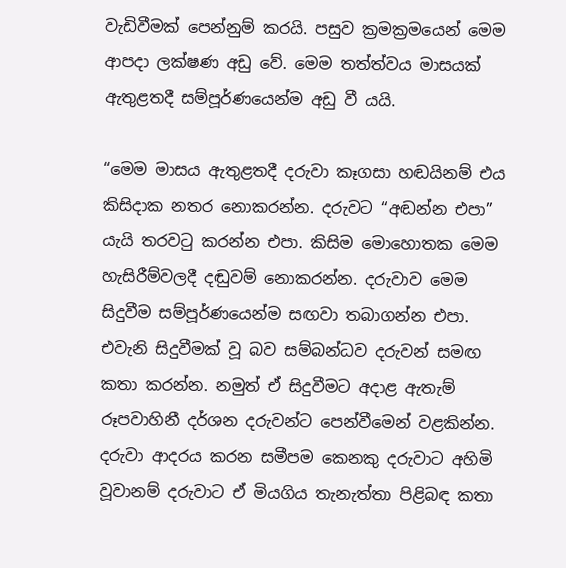වැඩිවීමක් පෙන්නුම් කරයි. පසුව ක්‍රමක්‍රමයෙන් මෙම ආපදා ලක්ෂණ අඩු වේ. මෙම තත්ත්වය මාසයක් ඇතුළතදී සම්පූර්ණයෙන්ම අඩු වී යයි.

“මෙම මාසය ඇතුළතදී දරුවා කෑගසා හඬයිනම් එය කිසිදාක නතර නොකරන්න. දරුවට “අඬන්න එපා” යැයි තරවටු කරන්න එපා. කිසිම මොහොතක මෙම හැසිරීම්වලදී දඬුවම් නොකරන්න. දරුවාව මෙම සිදුවීම සම්පූර්ණයෙන්ම සඟවා තබාගන්න එපා. එවැනි සිදුවීමක් වූ බව සම්බන්ධව දරුවන් සමඟ කතා කරන්න. නමුත් ඒ සිදුවීමට අදාළ ඇතැම් රූපවාහිනී දර්ශන දරුවන්ට පෙන්වීමෙන් වළකින්න. දරුවා ආදරය කරන සමීපම කෙනකු දරුවාට අහිමි වූවානම් දරුවාට ඒ මියගිය තැනැත්තා පිළිබඳ කතා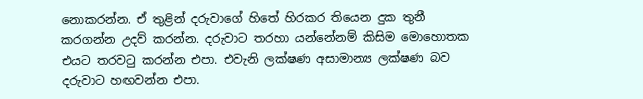නොකරන්න. ඒ තුළින් දරුවාගේ හිතේ හිරකර තියෙන දුක තුනී කරගන්න උදව් කරන්න. දරුවාට තරහා යන්නේනම් කිසිම මොහොතක එයට තරවටු කරන්න එපා. එවැනි ලක්ෂණ අසාමාන්‍ය ලක්ෂණ බව දරුවාට හඟවන්න එපා.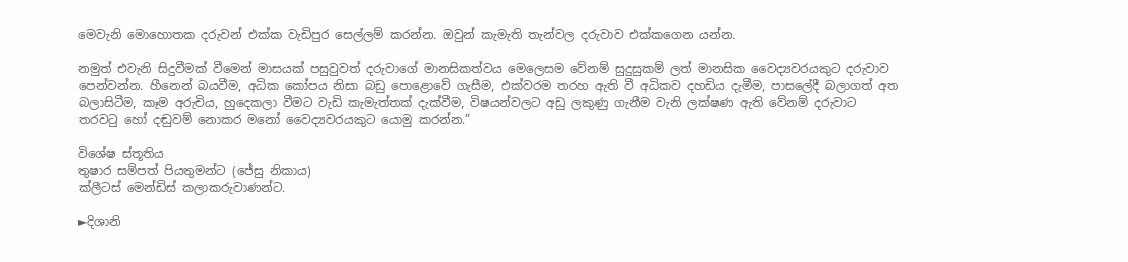මෙවැනි මොහොතක දරුවන් එක්ක වැඩිපුර සෙල්ලම් කරන්න. ඔවුන් කැමැති තැන්වල දරුවාව එක්කගෙන යන්න.

නමුත් එවැනි සිදුවීමක් වීමෙන් මාසයක් පසුවුවත් දරුවාගේ මානසිකත්වය මෙලෙසම වේනම් සුදුසුකම් ලත් මානසික වෛද්‍යවරයකුට දරුවාව පෙන්වන්න. හීනෙන් බයවීම, අධික කෝපය නිසා බඩු පොළොවේ ගැසීම, එක්වරම තරහ ඇති වී අධිකව දහඩිය දැමීම, පාසලේදී බලාගත් අත බලාසිටීම, කෑම අරුචිය, හුදෙකලා වීමට වැඩි කැමැත්තක් දැක්වීම, විෂයන්වලට අඩු ලකුණු ගැනීම වැනි ලක්ෂණ ඇති වේනම් දරුවාට තරවටු හෝ දඬුවම් නොකර මනෝ වෛද්‍යවරයකුට යොමු කරන්න.”

විශේෂ ස්තූතිය
තුෂාර සම්පත් පියතුමන්ට (ජේසු නිකාය)
ක්ලීටස් මෙන්ඩිස් කලාකරුවාණන්ට.

►දිශානි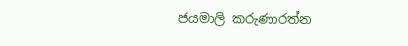ජයමාලි කරුණාරත්න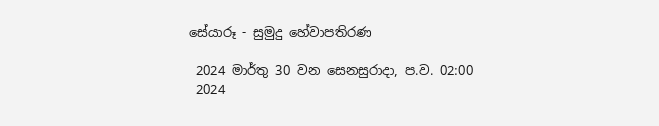සේයාරූ - සුමුදු හේවාපතිරණ

 2024 මාර්තු 30 වන සෙනසුරාදා, ප.ව. 02:00
 2024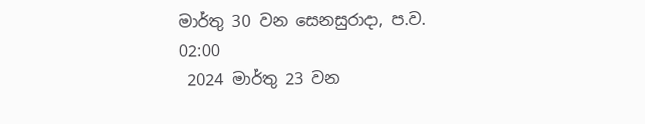මාර්තු 30 වන සෙනසුරාදා, ප.ව. 02:00
 2024 මාර්තු 23 වන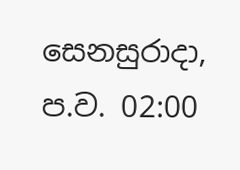සෙනසුරාදා, ප.ව. 02:00